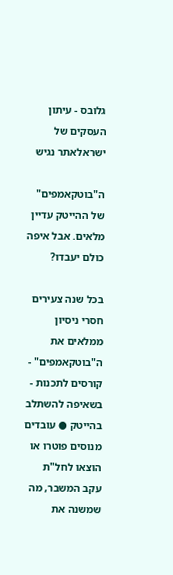גלובס - עיתון העסקים של ישראלאתר נגיש

ה"בוטקאמפים" של ההייטק עדיין מלאים. אבל איפה כולם יעבדו?

בכל שנה צעירים חסרי ניסיון ממלאים את ה"בוטקאמפים" - קורסים לתכנות - בשאיפה להשתלב בהייטק ● עובדים מנוסים פוטרו או הוצאו לחל"ת עקב המשבר, מה שמשנה את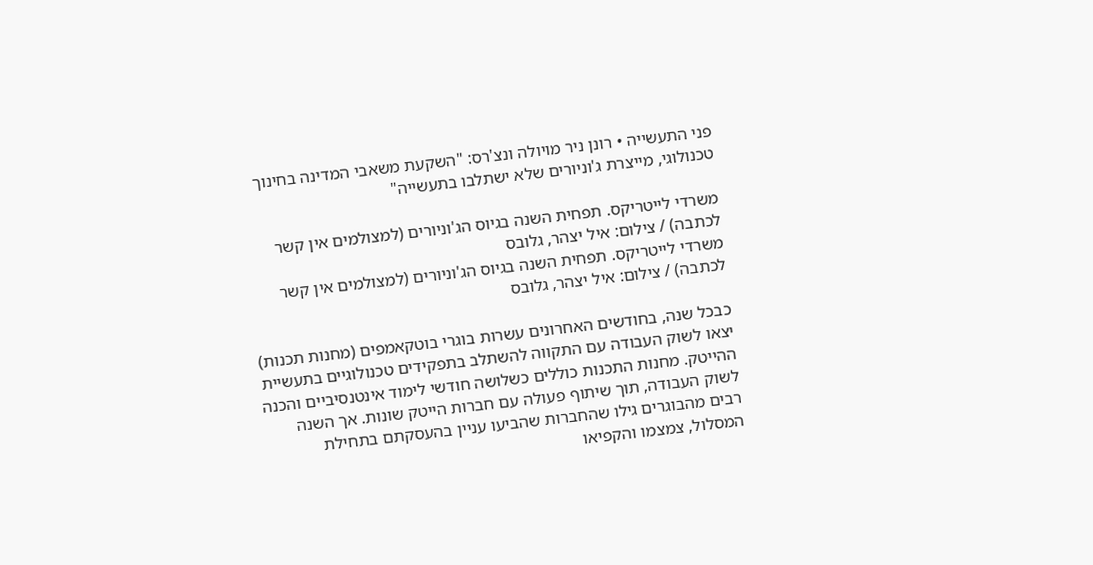פני התעשייה • רונן ניר מויולה ונצ'רס: "השקעת משאבי המדינה בחינוך טכנולוגי, מייצרת ג'וניורים שלא ישתלבו בתעשייה"

משרדי לייטריקס. תפחית השנה בגיוס הג'וניורים (למצולמים אין קשר לכתבה) / צילום: איל יצהר, גלובס
משרדי לייטריקס. תפחית השנה בגיוס הג'וניורים (למצולמים אין קשר לכתבה) / צילום: איל יצהר, גלובס

כבכל שנה, בחודשים האחרונים עשרות בוגרי בוטקאמפים (מחנות תכנות) יצאו לשוק העבודה עם התקווה להשתלב בתפקידים טכנולוגיים בתעשיית ההייטק. מחנות התכנות כוללים כשלושה חודשי לימוד אינטנסיביים והכנה לשוק העבודה, תוך שיתוף פעולה עם חברות הייטק שונות. אך השנה רבים מהבוגרים גילו שהחברות שהביעו עניין בהעסקתם בתחילת המסלול, צמצמו והקפיאו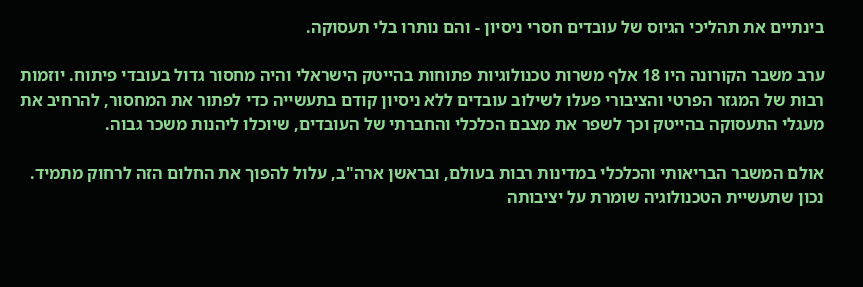בינתיים את תהליכי הגיוס של עובדים חסרי ניסיון - והם נותרו בלי תעסוקה.

ערב משבר הקורונה היו 18 אלף משרות טכנולוגיות פתוחות בהייטק הישראלי והיה מחסור גדול בעובדי פיתוח. יוזמות רבות של המגזר הפרטי והציבורי פעלו לשילוב עובדים ללא ניסיון קודם בתעשייה כדי לפתור את המחסור, להרחיב את מעגלי התעסוקה בהייטק וכך לשפר את מצבם הכלכלי והחברתי של העובדים, שיוכלו ליהנות משכר גבוה.

אולם המשבר הבריאותי והכלכלי במדינות רבות בעולם, ובראשן ארה"ב, עלול להפוך את החלום הזה לרחוק מתמיד. נכון שתעשיית הטכנולוגיה שומרת על יציבותה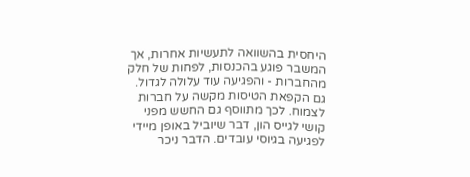היחסית בהשוואה לתעשיות אחרות, אך המשבר פוגע בהכנסות, לפחות של חלק מהחברות - והפגיעה עוד עלולה לגדול. גם הקפאת הטיסות מקשה על חברות לצמוח. לכך מתווסף גם החשש מפני קושי לגייס הון, דבר שיוביל באופן מיידי לפגיעה בגיוסי עובדים. הדבר ניכר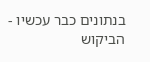בנתונים כבר עכשיו - הביקוש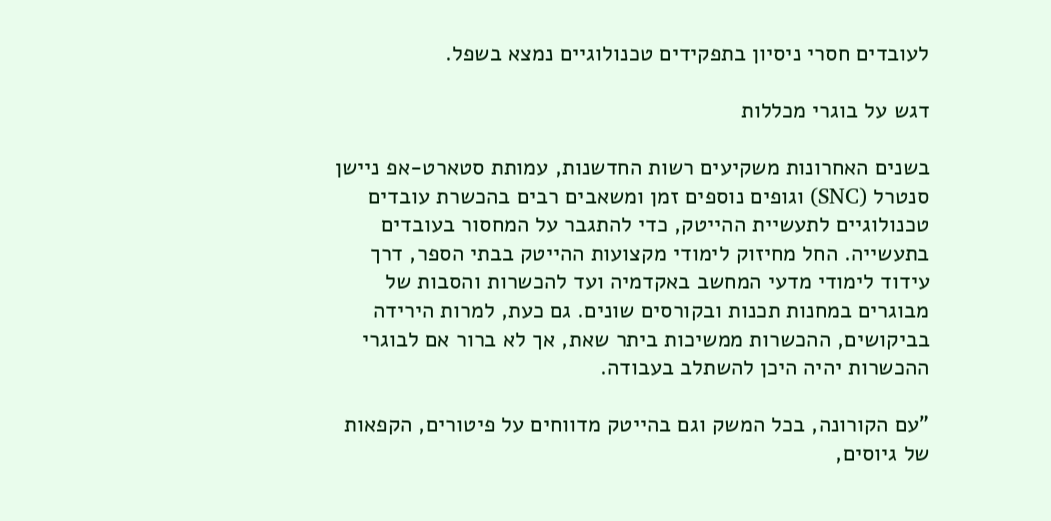לעובדים חסרי ניסיון בתפקידים טכנולוגיים נמצא בשפל.

דגש על בוגרי מכללות

בשנים האחרונות משקיעים רשות החדשנות, עמותת סטארט-אפ ניישן סנטרל (SNC) וגופים נוספים זמן ומשאבים רבים בהכשרת עובדים טכנולוגיים לתעשיית ההייטק, כדי להתגבר על המחסור בעובדים בתעשייה. החל מחיזוק לימודי מקצועות ההייטק בבתי הספר, דרך עידוד לימודי מדעי המחשב באקדמיה ועד להכשרות והסבות של מבוגרים במחנות תכנות ובקורסים שונים. גם כעת, למרות הירידה בביקושים, ההכשרות ממשיכות ביתר שאת, אך לא ברור אם לבוגרי ההכשרות יהיה היכן להשתלב בעבודה.

"עם הקורונה, בכל המשק וגם בהייטק מדווחים על פיטורים, הקפאות של גיוסים,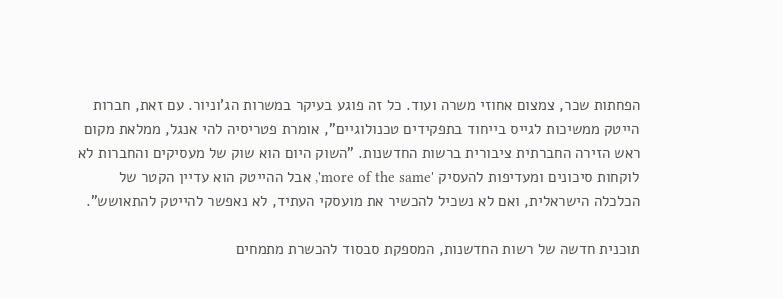הפחתות שכר, צמצום אחוזי משרה ועוד. כל זה פוגע בעיקר במשרות הג'וניור. עם זאת, חברות הייטק ממשיכות לגייס בייחוד בתפקידים טכנולוגיים", אומרת פטריסיה להי אנגל, ממלאת מקום ראש הזירה החברתית ציבורית ברשות החדשנות. "השוק היום הוא שוק של מעסיקים והחברות לא לוקחות סיכונים ומעדיפות להעסיק 'more of the same', אבל ההייטק הוא עדיין הקטר של הכלכלה הישראלית, ואם לא נשכיל להכשיר את מועסקי העתיד, לא נאפשר להייטק להתאושש".

תוכנית חדשה של רשות החדשנות, המספקת סבסוד להכשרת מתמחים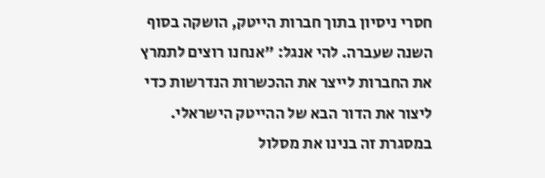חסרי ניסיון בתוך חברות הייטק, הושקה בסוף השנה שעברה. להי אנגל: "אנחנו רוצים לתמרץ את החברות לייצר את ההכשרות הנדרשות כדי ליצור את הדור הבא של ההייטק הישראלי. במסגרת זה בנינו את מסלול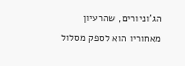הג'וניורים, שהרעיון מאחוריו הוא לספק מסלול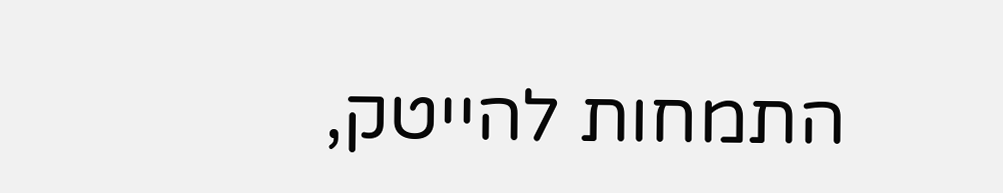התמחות להייטק,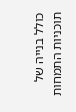כולל בנייה של תוכניות התמחות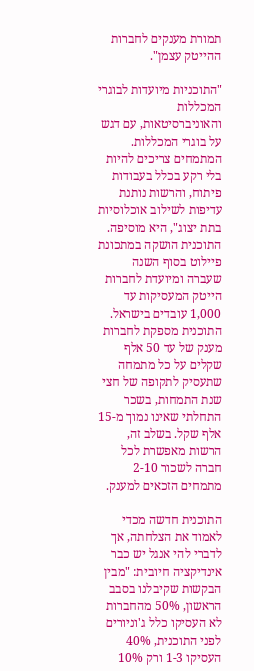תמורת מענקים לחברות ההייטק עצמן".

"התוכניות מיועדות לבוגרי המכללות והאוניברסיטאות, עם דגש על בוגרי המכללות. המתמחים צריכים להיות בלי רקע בכלל בעבודות פיתוח, והרשות נותנת עדיפות לשילוב אוכלוסיות בתת יצוג", היא מוסיפה. התוכנית הושקה במתכונת פיילוט בסוף השנה שעברה ומיועדת לחברות הייטק המעסיקות עד 1,000 עובדים בישראל. התוכנית מספקת לחברות מענק של עד 50 אלף שקלים על כל מתמחה שתעסיק לתקופה של חצי שנת התמחות, בשכר התחלתי שאינו נמוך מ-15 אלף שקל. בשלב זה, הרשות מאפשרת לכל חברה לשכור 2-10 מתמחים הזכאים למענק.

התוכנית חדשה מכדי לאמוד את הצלחתה, אך לדברי להי אנגל יש כבר אינדיקציה חיובית: "מבין הבקשות שקיבלנו בסבב הראשון, 50% מהחברות לא העסיקו כלל ג'וניורים לפני התוכנית, 40% העסיקו 1-3 ורק 10%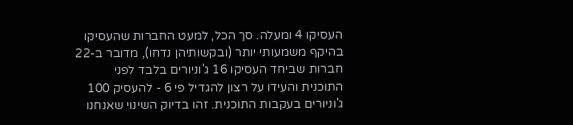העסיקו 4 ומעלה. סך הכל, למעט החברות שהעסיקו בהיקף משמעותי יותר (ובקשותיהן נדחו), מדובר ב-22 חברות שביחד העסיקו 16 ג'וניורים בלבד לפני התוכנית והעידו על רצון להגדיל פי 6 - להעסיק 100 ג'וניורים בעקבות התוכנית. זהו בדיוק השינוי שאנחנו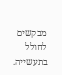מבקשים לחולל בתעשייה.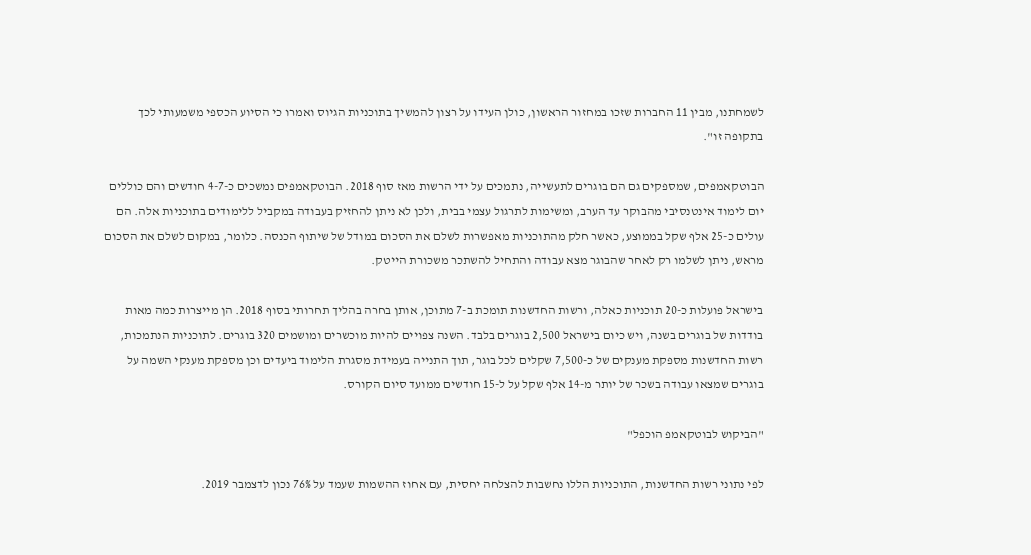לשמחתנו, מבין 11 החברות שזכו במחזור הראשון, כולן העידו על רצון להמשיך בתוכניות הגיוס ואמרו כי הסיוע הכספי משמעותי לכך בתקופה זו".

הבוטקאמפים, שמספקים גם הם בוגרים לתעשייה, נתמכים על ידי הרשות מאז סוף 2018. הבוטקאמפים נמשכים כ-4-7 חודשים והם כוללים יום לימוד אינטנסיבי מהבוקר עד הערב, ומשימות לתרגול עצמי בבית, ולכן לא ניתן להחזיק בעבודה במקביל ללימודים בתוכניות אלה. הם עולים כ-25 אלף שקל בממוצע, כאשר חלק מהתוכניות מאפשרות לשלם את הסכום במודל של שיתוף הכנסה. כלומר, במקום לשלם את הסכום מראש, ניתן לשלמו רק לאחר שהבוגר מצא עבודה והתחיל להשתכר משכורת הייטק.

בישראל פועלות כ-20 תוכניות כאלה, ורשות החדשנות תומכת ב-7 מתוכן, אותן בחרה בהליך תחרותי בסוף 2018. הן מייצרות כמה מאות בודדות של בוגרים בשנה, ויש כיום בישראל 2,500 בוגרים בלבד. השנה צפויים להיות מוכשרים ומושמים 320 בוגרים. לתוכניות הנתמכות, רשות החדשנות מספקת מענקים של כ-7,500 שקלים לכל בוגר, תוך התנייה בעמידת מסגרת הלימוד ביעדים וכן מספקת מענקי השמה על בוגרים שמצאו עבודה בשכר של יותר מ-14 אלף שקל על ל-15 חודשים ממועד סיום הקורס.

"הביקוש לבוטקאמפ הוכפל"

לפי נתוני רשות החדשנות, התוכניות הללו נחשבות להצלחה יחסית, עם אחוז ההשמות שעמד על 76% נכון לדצמבר 2019.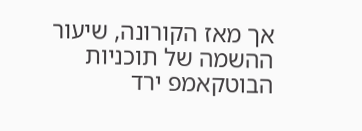אך מאז הקורונה, שיעור ההשמה של תוכניות הבוטקאמפ ירד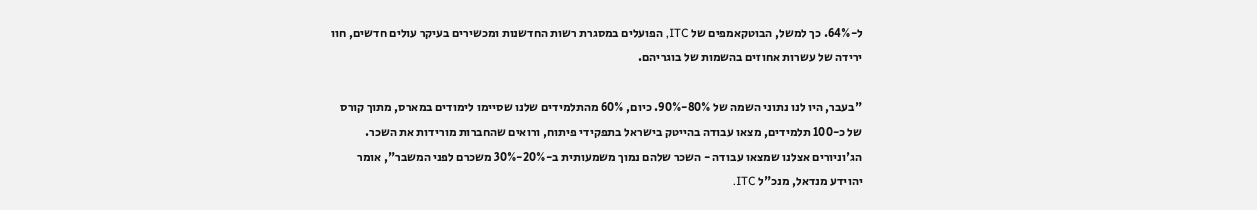ל-64%. כך למשל, הבוטקאמפים של ITC, הפועלים במסגרת רשות החדשנות ומכשירים בעיקר עולים חדשים, חוו ירידה של עשרות אחוזים בהשמות של בוגריהם.

"בעבר, היו לנו נתוני השמה של 80%-90%. כיום, 60% מהתלמידים שלנו שסיימו לימודים במארס, מתוך קורס של כ-100 תלמידים, מצאו עבודה בהייטק בישראל בתפקידי פיתוח, ורואים שהחברות מורידות את השכר. הג'וניורים אצלנו שמצאו עבודה - השכר שלהם נמוך משמעותית ב-20%-30% משכרם לפני המשבר", אומר יהוידע מנדאל, מנכ"ל ITC.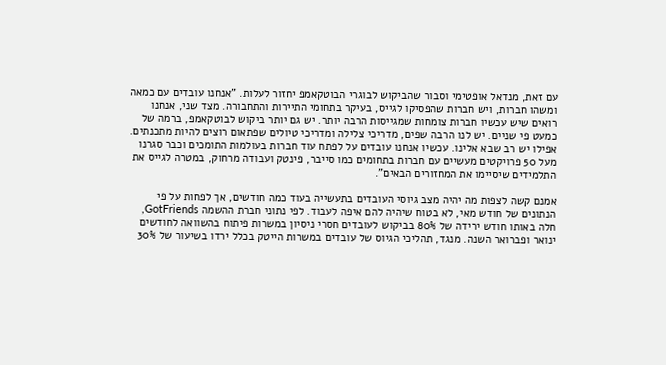עם זאת, מנדאל אופטימי וסבור שהביקוש לבוגרי הבוטקאמפ יחזור לעלות. "אנחנו עובדים עם כמאה ומשהו חברות, ויש חברות שהפסיקו לגייס, בעיקר בתחומי התיירות והתחבורה. מצד שני, אנחנו רואים שיש עכשיו חברות צומחות שמגייסות הרבה יותר. יש גם יותר ביקוש לבוטקאמפ, ברמה של כמעט פי שניים. יש לנו הרבה שפים, מדריכי צלילה ומדריכי טיולים שפתאום רוצים להיות מתכנתים. אפילו יש רב שבא אלינו. עכשיו אנחנו עובדים על לפתח עוד חברות בעולמות התומכים וכבר סגרנו מעל 50 פרויקטים מעשיים עם חברות בתחומים כמו סייבר, פינטק ועבודה מרחוק, במטרה לגייס את התלמידים שיסיימו את המחזורים הבאים".

אמנם קשה לצפות מה יהיה מצב גיוסי העובדים בתעשייה בעוד כמה חודשים, אך לפחות על פי הנתונים של חודש מאי, לא בטוח שיהיה להם איפה לעבוד. לפי נתוני חברת ההשמה GotFriends, חלה באותו חודש ירידה של 80% בביקוש לעובדים חסרי ניסיון במשרות פיתוח בהשוואה לחודשים ינואר ופברואר השנה. מנגד, תהליכי הגיוס של עובדים במשרות הייטק בכלל ירדו בשיעור של 30%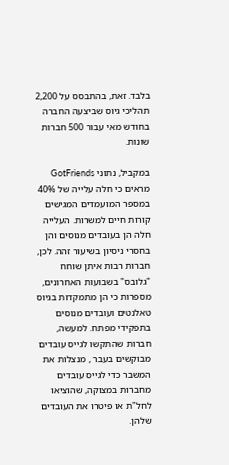בלבד. זאת, בהתבסס על 2,200 תהליכי גיוס שביצעה החברה בחודש מאי עבור 500 חברות שונות.

במקביל, נתוני GotFriends מראים כי חלה עלייה של 40% במספר המועמדים המגישים קורות חיים למשרות. העלייה חלה הן בעובדים מנוסים והן בחסרי ניסיון בשיעור זהה. לכן, חברות רבות איתן שוחח "גלובס" בשבועות האחרונים, מספרות כי הן מתמקדות בגיוס טאלנטים ועובדים מנוסים בתפקידי מפתח. למעשה, חברות שהתקשו לגייס עובדים מבוקשים בעבר , מנצלות את המשבר כדי לגייס עובדים מחברות במצוקה, שהוציאו לחל"ת או פיטרו את העובדים שלהן.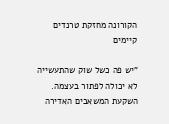הקורונה מחזקת טרנדים קיימים

"יש פה כשל שוק שהתעשייה לא יכולה לפתור בעצמה. השקעת המשאבים האדירה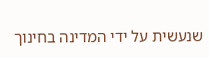שנעשית על ידי המדינה בחינוך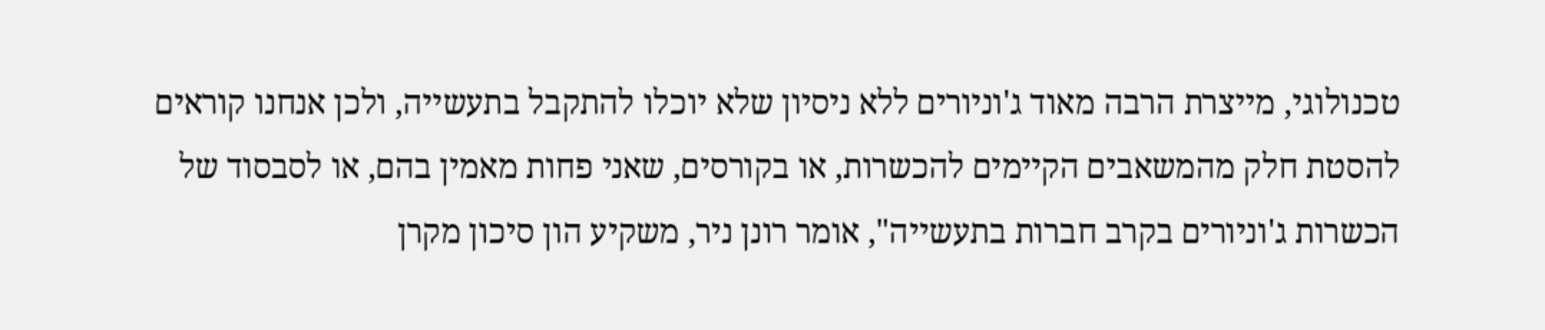טכנולוגי, מייצרת הרבה מאוד ג'וניורים ללא ניסיון שלא יוכלו להתקבל בתעשייה, ולכן אנחנו קוראים להסטת חלק מהמשאבים הקיימים להכשרות, או בקורסים, שאני פחות מאמין בהם, או לסבסוד של הכשרות ג'וניורים בקרב חברות בתעשייה", אומר רונן ניר, משקיע הון סיכון מקרן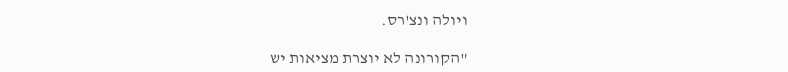ויולה ונצ'רס.

"הקורונה לא יוצרת מציאות יש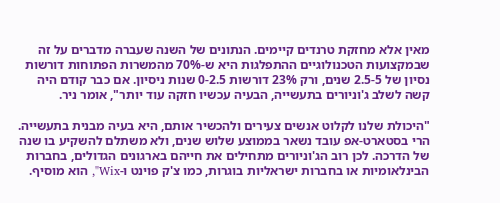מאין אלא מחזקת טרנדים קיימים. הנתונים של השנה שעברה מדברים על זה שבמקצועות הטכנולוגיים ההתפלגות היא ש-70% מהמשרות הפתוחות דורשות נסיון של 2.5-5 שנים, ורק 23% דורשות 0-2.5 שנות ניסיון. אם כבר קודם היה קשה לשלב ג'וניורים בתעשייה, הבעיה עכשיו חזקה עוד יותר", אומר ניר.

"היכולת שלנו לקלוט אנשים צעירים ולהכשיר אותם, היא בעיה מבנית בתעשייה. הרי בסטארט-אפ עובד נשאר בממוצע שלוש שנים, ולא משתלם להשקיע בו שנה של הדרכה. לכן רוב הג'וניורים מתחילים את חייהם בארגונים הגדולים, בחברות הבינלאומיות או בחברות ישראליות בוגרות, כמו צ'ק פוינט ו-Wix", הוא מוסיף.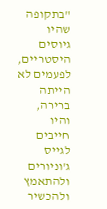"בתקופה שהיו גיוסים היסטריים, לפעמים לא הייתה ברירה, והיו חייבים לגייס ג'וניורים ולהתאמץ ולהכשיר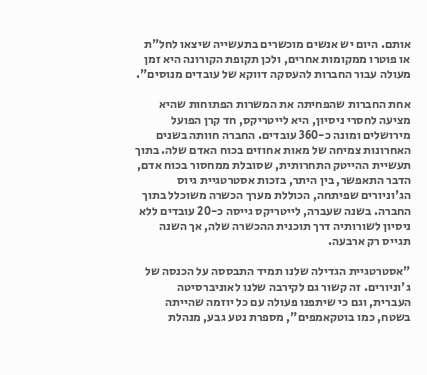אותם. היום יש אנשים מוכשרים בתעשייה שיצאו לחל"ת או פוטרו ממקומות אחרים, ולכן תקופת הקורונה היא זמן מעולה עבור החברות להעסקה דווקא של עובדים מנוסים".

אחת החברות שהפחיתה את המשרות הפתוחות שהיא מציעה לחסרי ניסיון, היא לייטריקס, חד קרן הפועל מירושלים ומונה כ-360 עובדים. החברה חוותה בשנים האחרונות צמיחה של מאות אחוזים בכוח האדם שלה. בתוך תעשיית ההייטק התחרותית, שסובלת ממחסור בכוח אדם, הדבר התאפשר, בין היתר, בזכות אסטרטגיית גיוס הג'וניורים שפיתחה, הכוללת מערך הכשרה משוכלל בתוך החברה. בשנה שעברה, לייטריקס גייסה כ-20 עובדים ללא ניסיון לשורותיה דרך תוכנית ההכשרה שלה, אך השנה תגייס רק ארבעה.

"אסטרטגיית הגדילה שלנו תמיד התבססה על הכנסה של ג'וניורים. זה קשור גם לקירבה שלנו לאוניברסיטה העברית, וגם כי שיתפנו פעולה עם כל יוזמה שהייתה בשטח, כמו בוטקאמפים", מספרת נטע גבע, מנהלת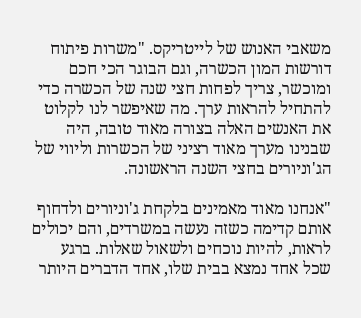משאבי האנוש של לייטריקס. "משרות פיתוח דורשות המון הכשרה, וגם הבוגר הכי חכם ומוכשר, צריך לפחות חצי שנה של הכשרה כדי להתחיל להראות ערך. מה שאיפשר לנו לקלוט את האנשים האלה בצורה מאוד טובה, היה שבנינו מערך מאוד רציני של הכשרות וליווי של הג'וניורים בחצי השנה הראשונה.

"אנחנו מאוד מאמינים בלקחת ג'וניורים ולדחוף אותם קדימה כשזה נעשה במשרדים, והם יכולים לראות, להיות נוכחים ולשאול שאלות. ברגע שכל אחד נמצא בבית שלו, אחד הדברים היותר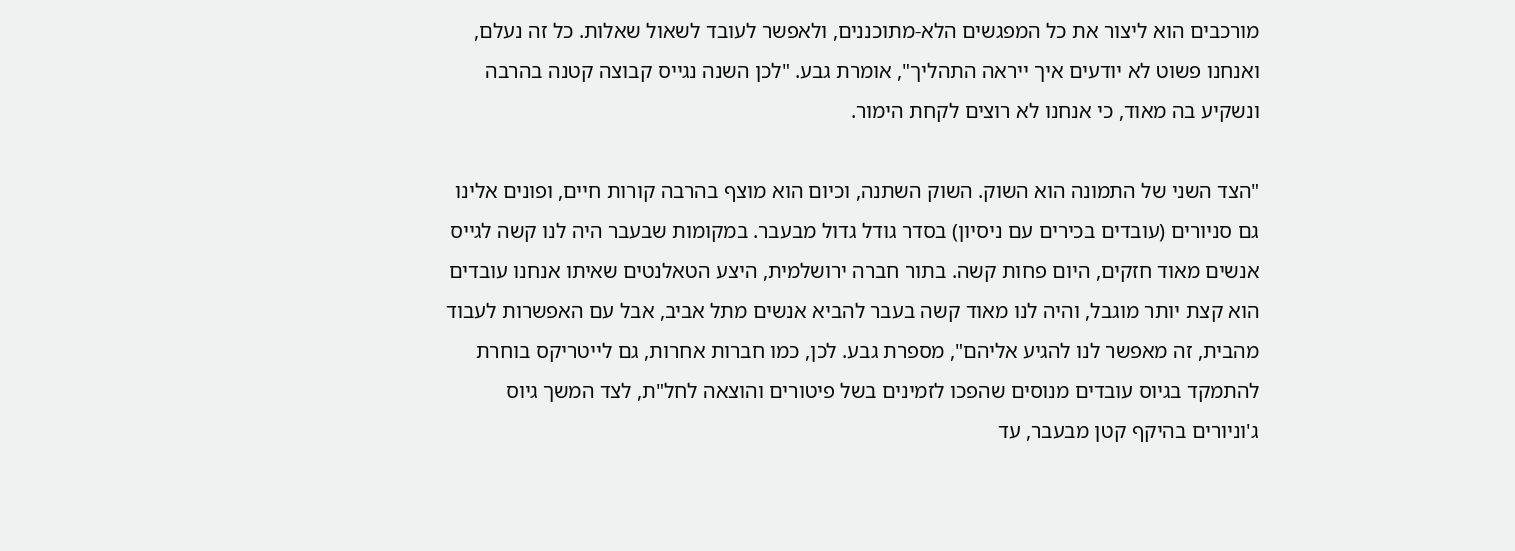מורכבים הוא ליצור את כל המפגשים הלא-מתוכננים, ולאפשר לעובד לשאול שאלות. כל זה נעלם, ואנחנו פשוט לא יודעים איך ייראה התהליך", אומרת גבע. "לכן השנה נגייס קבוצה קטנה בהרבה ונשקיע בה מאוד, כי אנחנו לא רוצים לקחת הימור.

"הצד השני של התמונה הוא השוק. השוק השתנה, וכיום הוא מוצף בהרבה קורות חיים, ופונים אלינו גם סניורים (עובדים בכירים עם ניסיון) בסדר גודל גדול מבעבר. במקומות שבעבר היה לנו קשה לגייס אנשים מאוד חזקים, היום פחות קשה. בתור חברה ירושלמית, היצע הטאלנטים שאיתו אנחנו עובדים הוא קצת יותר מוגבל, והיה לנו מאוד קשה בעבר להביא אנשים מתל אביב, אבל עם האפשרות לעבוד מהבית, זה מאפשר לנו להגיע אליהם", מספרת גבע. לכן, כמו חברות אחרות, גם לייטריקס בוחרת להתמקד בגיוס עובדים מנוסים שהפכו לזמינים בשל פיטורים והוצאה לחל"ת, לצד המשך גיוס ג'וניורים בהיקף קטן מבעבר, עד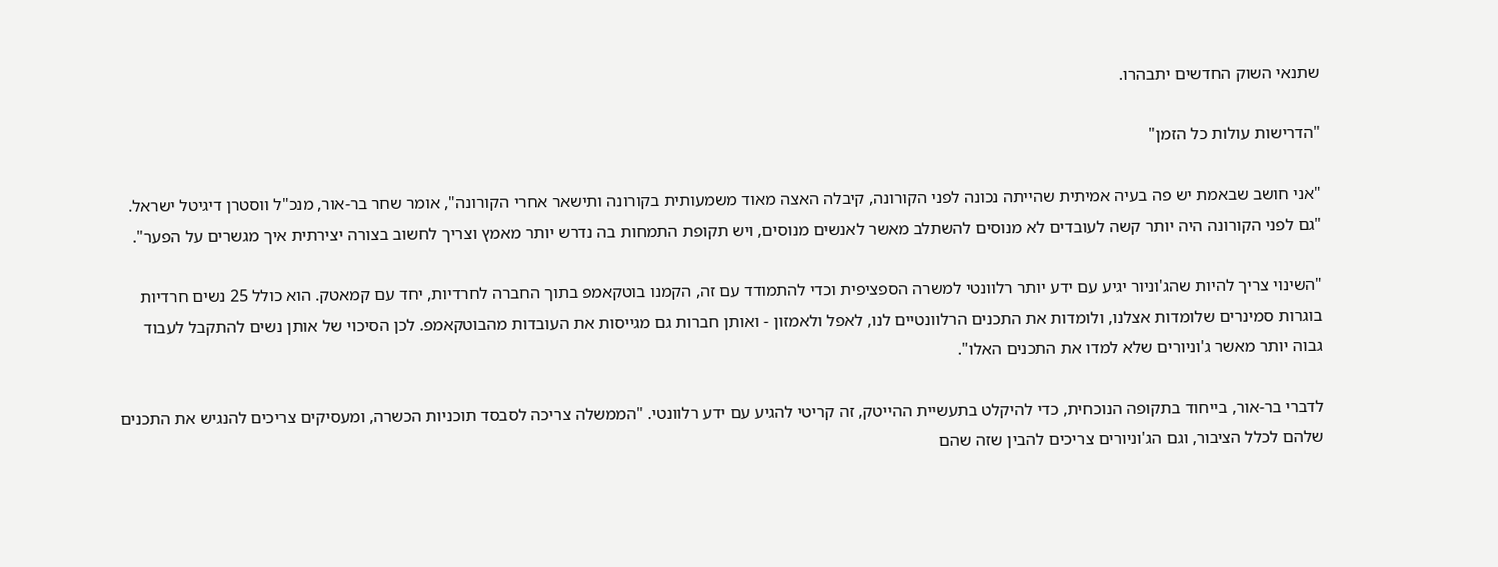שתנאי השוק החדשים יתבהרו.

"הדרישות עולות כל הזמן"

"אני חושב שבאמת יש פה בעיה אמיתית שהייתה נכונה לפני הקורונה, קיבלה האצה מאוד משמעותית בקורונה ותישאר אחרי הקורונה", אומר שחר בר-אור, מנכ"ל ווסטרן דיגיטל ישראל. "גם לפני הקורונה היה יותר קשה לעובדים לא מנוסים להשתלב מאשר לאנשים מנוסים, ויש תקופת התמחות בה נדרש יותר מאמץ וצריך לחשוב בצורה יצירתית איך מגשרים על הפער".

"השינוי צריך להיות שהג'וניור יגיע עם ידע יותר רלוונטי למשרה הספציפית וכדי להתמודד עם זה, הקמנו בוטקאמפ בתוך החברה לחרדיות, יחד עם קמאטק. הוא כולל 25 נשים חרדיות בוגרות סמינרים שלומדות אצלנו, ולומדות את התכנים הרלוונטיים לנו, לאפל ולאמזון - ואותן חברות גם מגייסות את העובדות מהבוטקאמפ. לכן הסיכוי של אותן נשים להתקבל לעבוד גבוה יותר מאשר ג'וניורים שלא למדו את התכנים האלו".

לדברי בר-אור, בייחוד בתקופה הנוכחית, כדי להיקלט בתעשיית ההייטק, זה קריטי להגיע עם ידע רלוונטי. "הממשלה צריכה לסבסד תוכניות הכשרה, ומעסיקים צריכים להנגיש את התכנים שלהם לכלל הציבור, וגם הג'וניורים צריכים להבין שזה שהם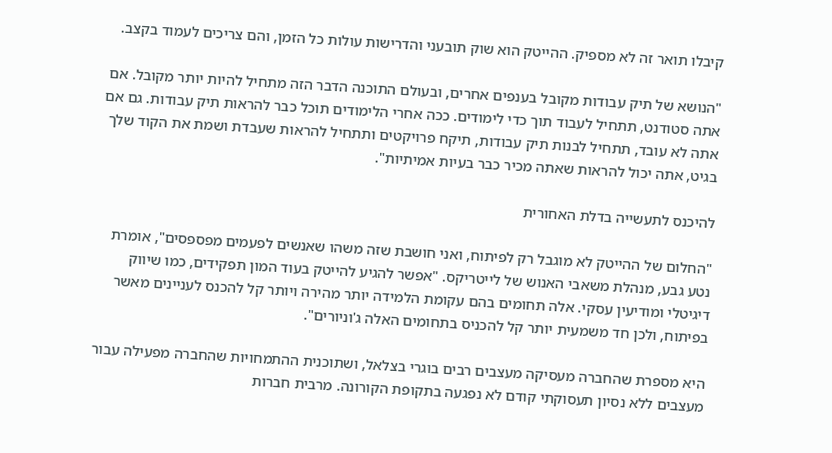קיבלו תואר זה לא מספיק. ההייטק הוא שוק תובעני והדרישות עולות כל הזמן, והם צריכים לעמוד בקצב.

"הנושא של תיק עבודות מקובל בענפים אחרים, ובעולם התוכנה הדבר הזה מתחיל להיות יותר מקובל. אם אתה סטודנט, תתחיל לעבוד תוך כדי לימודים. ככה אחרי הלימודים תוכל כבר להראות תיק עבודות. גם אם אתה לא עובד, תתחיל לבנות תיק עבודות, תיקח פרויקטים ותתחיל להראות שעבדת ושמת את הקוד שלך בגיט, אתה יכול להראות שאתה מכיר כבר בעיות אמיתיות".

להיכנס לתעשייה בדלת האחורית

"החלום של ההייטק לא מוגבל רק לפיתוח, ואני חושבת שזה משהו שאנשים לפעמים מפספסים", אומרת נטע גבע, מנהלת משאבי האנוש של לייטריקס. "אפשר להגיע להייטק בעוד המון תפקידים, כמו שיווק דיגיטלי ומודיעין עסקי. אלה תחומים בהם עקומת הלמידה יותר מהירה ויותר קל להכנס לעניינים מאשר בפיתוח, ולכן חד משמעית יותר קל להכניס בתחומים האלה ג'וניורים".

היא מספרת שהחברה מעסיקה מעצבים רבים בוגרי בצלאל, ושתוכנית ההתמחויות שהחברה מפעילה עבור מעצבים ללא נסיון תעסוקתי קודם לא נפגעה בתקופת הקורונה. מרבית חברות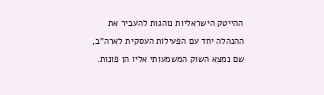ההייטק הישראליות נוהגות להעביר את ההנהלה יחד עם הפעילות העסקית לארה"ב, שם נמצא השוק המשמעותי אליו הן פונות.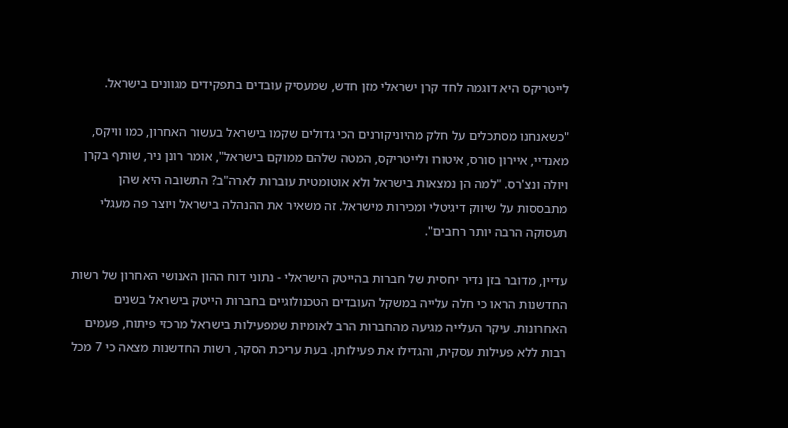לייטריקס היא דוגמה לחד קרן ישראלי מזן חדש, שמעסיק עובדים בתפקידים מגוונים בישראל.

"כשאנחנו מסתכלים על חלק מהיוניקורנים הכי גדולים שקמו בישראל בעשור האחרון, כמו וויקס, מאנדיי, איירון סורס, איטורו ולייטריקס, המטה שלהם ממוקם בישראל", אומר רונן ניר, שותף בקרן ויולה ונצ'רס. "למה הן נמצאות בישראל ולא אוטומטית עוברות לארה"ב? התשובה היא שהן מתבססות על שיווק דיגיטלי ומכירות מישראל. זה משאיר את ההנהלה בישראל ויוצר פה מעגלי תעסוקה הרבה יותר רחבים".

עדיין, מדובר בזן נדיר יחסית של חברות בהייטק הישראלי - נתוני דוח ההון האנושי האחרון של רשות החדשנות הראו כי חלה עלייה במשקל העובדים הטכנולוגיים בחברות הייטק בישראל בשנים האחרונות. עיקר העלייה מגיעה מהחברות הרב לאומיות שמפעילות בישראל מרכזי פיתוח, פעמים רבות ללא פעילות עסקית, והגדילו את פעילותן. בעת עריכת הסקר, רשות החדשנות מצאה כי 7 מכל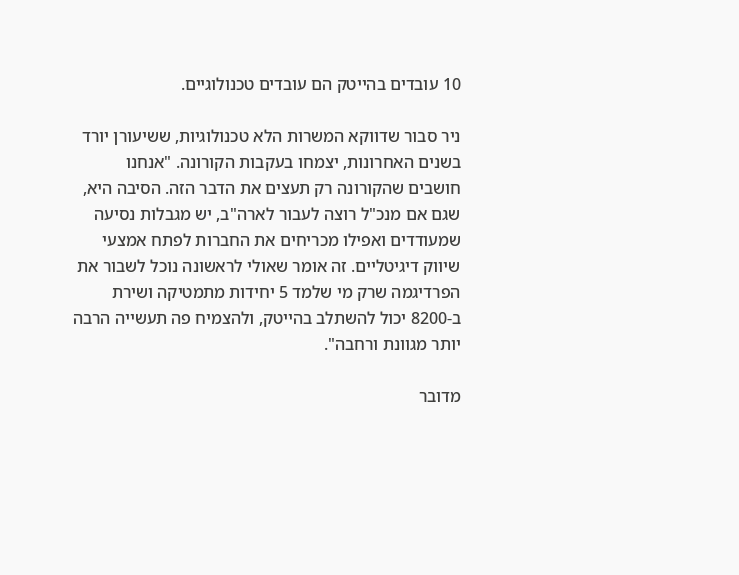10 עובדים בהייטק הם עובדים טכנולוגיים.

ניר סבור שדווקא המשרות הלא טכנולוגיות, ששיעורן יורד בשנים האחרונות, יצמחו בעקבות הקורונה. "אנחנו חושבים שהקורונה רק תעצים את הדבר הזה. הסיבה היא, שגם אם מנכ"ל רוצה לעבור לארה"ב, יש מגבלות נסיעה שמעודדים ואפילו מכריחים את החברות לפתח אמצעי שיווק דיגיטליים. זה אומר שאולי לראשונה נוכל לשבור את הפרדיגמה שרק מי שלמד 5 יחידות מתמטיקה ושירת ב-8200 יכול להשתלב בהייטק, ולהצמיח פה תעשייה הרבה יותר מגוונת ורחבה".

מדובר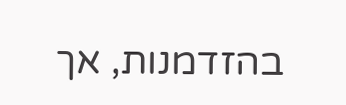בהזדמנות, אך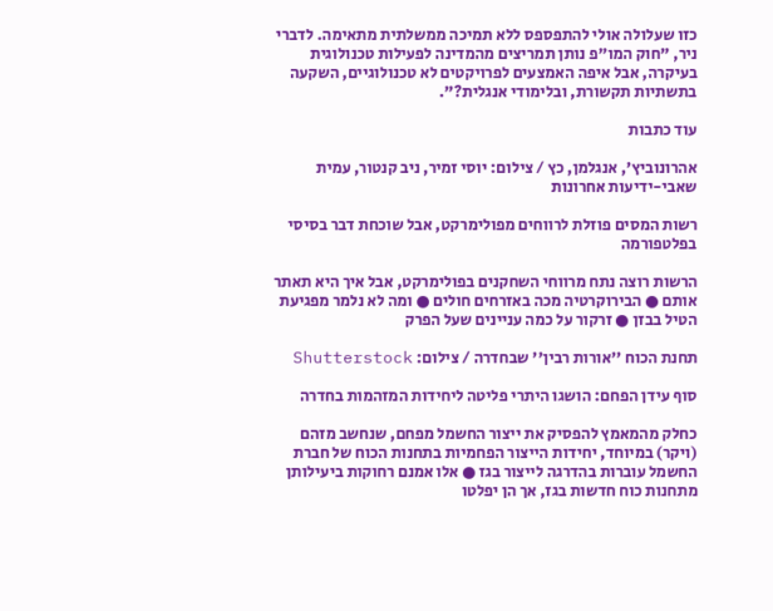כזו שעלולה אולי להתפספס ללא תמיכה ממשלתית מתאימה. לדברי ניר, "חוק המו"פ נותן תמריצים מהמדינה לפעילות טכנולוגית בעיקרה, אבל איפה האמצעים לפרויקטים לא טכנולוגיים, השקעה בתשתיות תקשורת, ובלימודי אנגלית?".

עוד כתבות

אהרונוביץ', אנגלמן, כץ / צילום: יוסי זמיר, ניב קנטור, עמית שאבי-ידיעות אחרונות

רשות המסים פוזלת לרווחים מפולימרקט, אבל שוכחת דבר בסיסי בפלטפורמה

הרשות רוצה נתח מרווחי השחקנים בפולימרקט, אבל איך היא תאתר אותם ● הבירוקרטיה מכה באזרחים חולים ● ומה לא נלמר מפגיעת הטיל בבזן ● זרקור על כמה עניינים שעל הפרק

תחנת הכוח ''אורות רבין'' שבחדרה / צילום: Shutterstock

סוף עידן הפחם: הושגו היתרי פליטה ליחידות המזהמות בחדרה

כחלק מהמאמץ להפסיק את ייצור החשמל מפחם, שנחשב מזהם (ויקר) במיוחד, יחידות הייצור הפחמיות בתחנות הכוח של חברת החשמל עוברות בהדרגה לייצור בגז ● אלו אמנם רחוקות ביעילותן מתחנות כוח חדשות בגז, אך הן יפלטו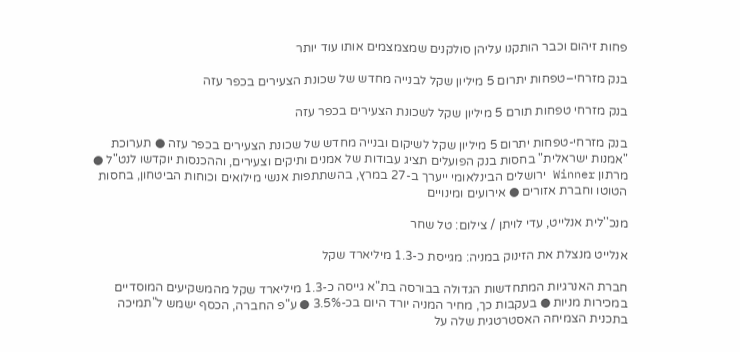פחות זיהום וכבר הותקנו עליהן סולקנים שמצמצמים אותו עוד יותר

בנק מזרחי–טפחות יתרום 5 מיליון שקל לבנייה מחדש של שכונת הצעירים בכפר עזה

בנק מזרחי טפחות תורם 5 מיליון שקל לשכונת הצעירים בכפר עזה

בנק מזרחי-טפחות יתרום 5 מיליון שקל לשיקום ובנייה מחדש של שכונת הצעירים בכפר עזה ● תערוכת "אמנות ישראלית" בחסות בנק הפועלים תציג עבודות של אמנים ותיקים וצעירים, וההכנסות יוקדשו לנט"ל ● מרתון Winner ירושלים הבינלאומי ייערך ב-27 במרץ, בהשתתפות אנשי מילואים וכוחות הביטחון, בחסות הטוטו וחברת אזורים ● אירועים ומינויים

מנכ''לית אנלייט, עדי לויתן / צילום: טל שחר

אנלייט מנצלת את הזינוק במניה: מגייסת כ-1.3 מיליארד שקל

חברת האנרגיות המתחדשות הגדולה בבורסה בת"א גייסה כ-1.3 מיליארד שקל מהמשקיעים המוסדיים במכירות מניות ● בעקבות כך, מחיר המניה יורד היום בכ-3.5% ● ע"פ החברה, הכסף ישמש ל"תמיכה בתכנית הצמיחה האסטרטגית שלה על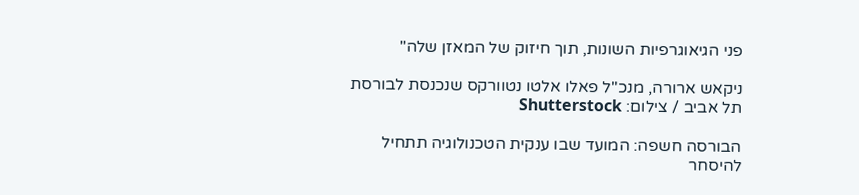פני הגיאוגרפיות השונות, תוך חיזוק של המאזן שלה"

ניקאש ארורה, מנכ''ל פאלו אלטו נטוורקס שנכנסת לבורסת תל אביב / צילום: Shutterstock

הבורסה חשפה: המועד שבו ענקית הטכנולוגיה תתחיל להיסחר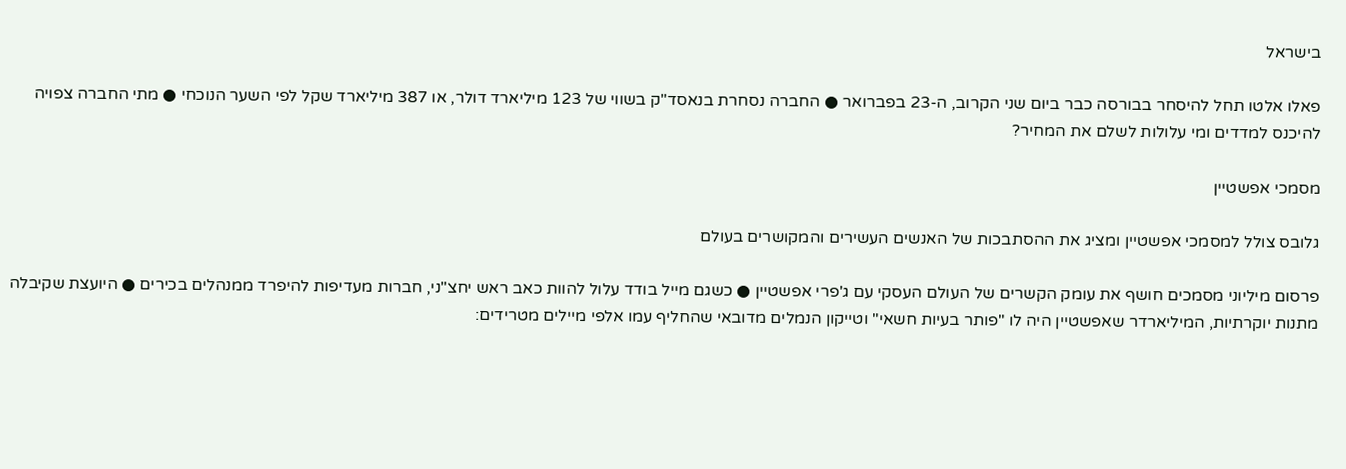בישראל

פאלו אלטו תחל להיסחר בבורסה כבר ביום שני הקרוב, ה-23 בפברואר ● החברה נסחרת בנאסד"ק בשווי של 123 מיליארד דולר, או 387 מיליארד שקל לפי השער הנוכחי ● מתי החברה צפויה להיכנס למדדים ומי עלולות לשלם את המחיר?

מסמכי אפשטיין

גלובס צולל למסמכי אפשטיין ומציג את ההסתבכות של האנשים העשירים והמקושרים בעולם

פרסום מיליוני מסמכים חושף את עומק הקשרים של העולם העסקי עם ג'פרי אפשטיין ● כשגם מייל בודד עלול להוות כאב ראש יחצ"ני, חברות מעדיפות להיפרד ממנהלים בכירים ● היועצת שקיבלה מתנות יוקרתיות, המיליארדר שאפשטיין היה לו "פותר בעיות חשאי" וטייקון הנמלים מדובאי שהחליף עמו אלפי מיילים מטרידים: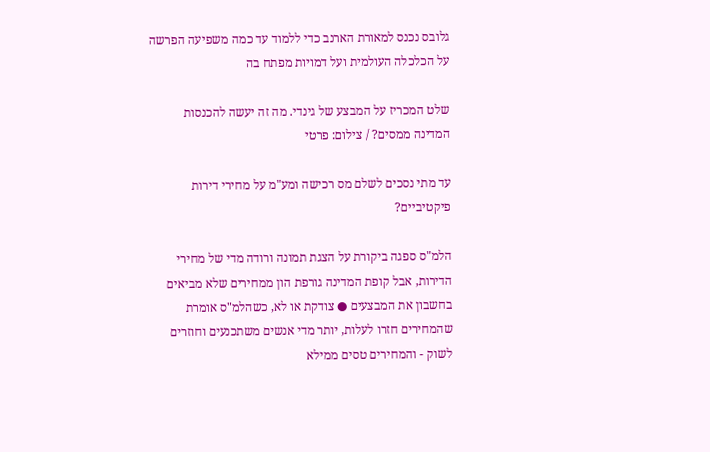גלובס נכנס למאורת הארנב כדי ללמוד עד כמה משפיעה הפרשה על הכלכלה העולמית ועל דמויות מפתח בה

שלט המכריז על המבצע של גינדי. מה זה יעשה להכנסות המדינה ממסים? / צילום: פרטי

עד מתי נסכים לשלם מס רכישה ומע"מ על מחירי דירות פיקטיביים?

הלמ"ס ספגה ביקורת על הצגת תמונה ורודה מדי של מחירי הדירות, אבל קופת המדינה גורפת הון ממחירים שלא מביאים בחשבון את המבצעים ● צודקת או לא, כשהלמ"ס אומרת שהמחירים חזרו לעלות, יותר מדי אנשים משתכנעים וחוזרים לשוק - והמחירים טסים ממילא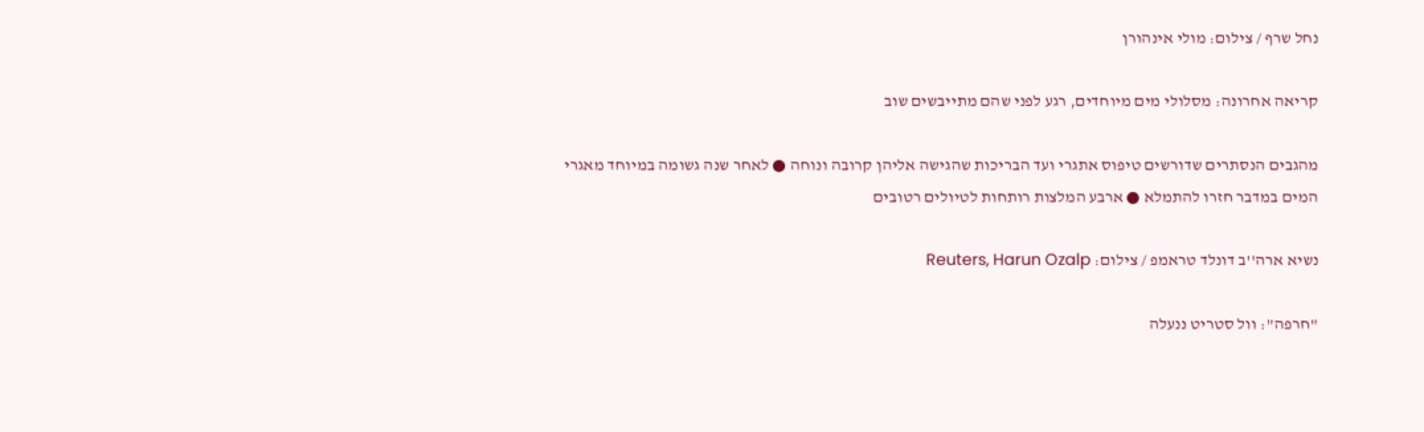נחל שרף / צילום: מולי אינהורן

קריאה אחרונה: מסלולי מים מיוחדים, רגע לפני שהם מתייבשים שוב

מהגבים הנסתרים שדורשים טיפוס אתגרי ועד הבריכות שהגישה אליהן קרובה ונוחה ● לאחר שנה גשומה במיוחד מאגרי המים במדבר חזרו להתמלא ● ארבע המלצות רותחות לטיולים רטובים

נשיא ארה''ב דונלד טראמפ / צילום: Reuters, Harun Ozalp

"חרפה": וול סטריט ננעלה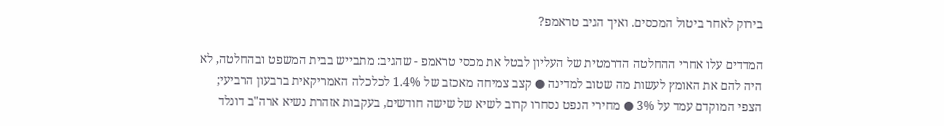בירוק לאחר ביטול המכסים. ואיך הגיב טראמפ?

המדדים עלו אחרי ההחלטה הדרמטית של העליון לבטל את מכסי טראמפ - שהגיב: מתבייש בבית המשפט ובהחלטה, לא היה להם את האומץ לעשות מה שטוב למדינה ● קצב צמיחה מאכזב של 1.4% לכלכלה האמריקאית ברבעון הרביעי; הצפי המוקדם עמד על 3% ● מחירי הנפט נסחרו קרוב לשיא של שישה חודשים, בעקבות אזהרת נשיא ארה"ב דונלד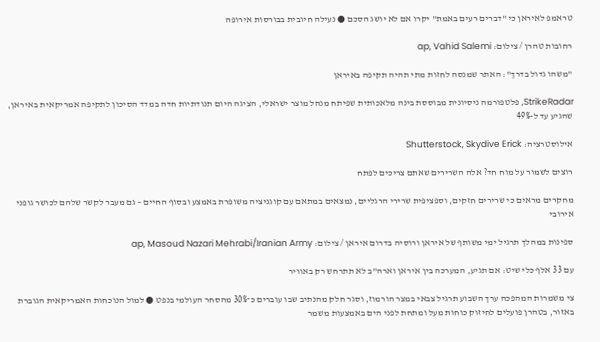טראמפ לאיראן כי "דברים רעים באמת" יקרו אם לא יושג הסכם ● נעילה חיובית בבורסות אירופה

רחובות טהרן / צילום: ap, Vahid Salemi

"משהו גדול בדרך": האתר שמנסה לחזות מתי תהיה תקיפה באיראן

StrikeRadar, פלטפורמה ניסיונית מבוססת בינה מלאכותית שפיתח מנהל מוצר ישראלי, הציגה היום תנודתיות חדה במדד הסיכון לתקיפה אמריקאית באיראן, שהגיע עד ל-49%

אילוסטרציה: Shutterstock, Skydive Erick

רוצים לשמור על מוח חד? אלה השרירים שאתם צריכים לפתח

מחקרים מראים כי שרירים חזקים, וספציפית שרירי הרגליים, נמצאים במתאם עם קוגניציה משופרת באמצע ובסוף החיים – גם מעבר לקשר שלהם לכושר גופני אירובי

ספינות במהלך תרגיל ימי משותף של איראן ורוסיה בדרום איראן / צילום: ap, Masoud Nazari Mehrabi/Iranian Army

עם 33 אלף כלי שיט: אם תגיע, המערכה בין איראן וארה"ב לא תתרחש רק באוויר

צי משמרות המהפכה ערך השבוע תרגיל צבאי במצר הורמוז, וסגר חלק מהנתיב שבו עוברים כ־30% מהסחר העולמי בנפט ● למול הנוכחות האמריקאית הגוברת באזור, בטהרן פועלים לחיזוק כוחות מעל ומתחת לפני הים באמצעות משמר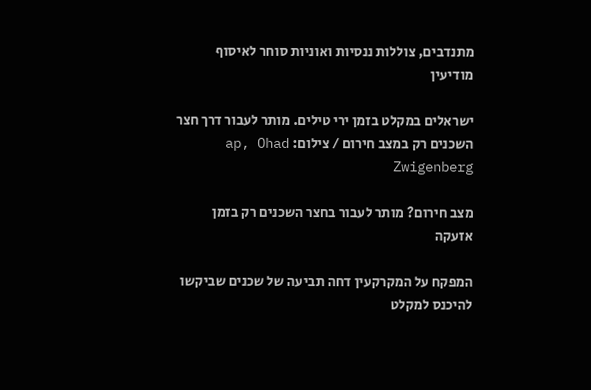מתנדבים, צוללות ננסיות ואוניות סוחר לאיסוף מודיעין

ישראלים במקלט בזמן ירי טילים. מותר לעבור דרך חצר השכנים רק במצב חירום / צילום: ap, Ohad Zwigenberg

מצב חירום? מותר לעבור בחצר השכנים רק בזמן אזעקה

המפקח על המקרקעין דחה תביעה של שכנים שביקשו להיכנס למקלט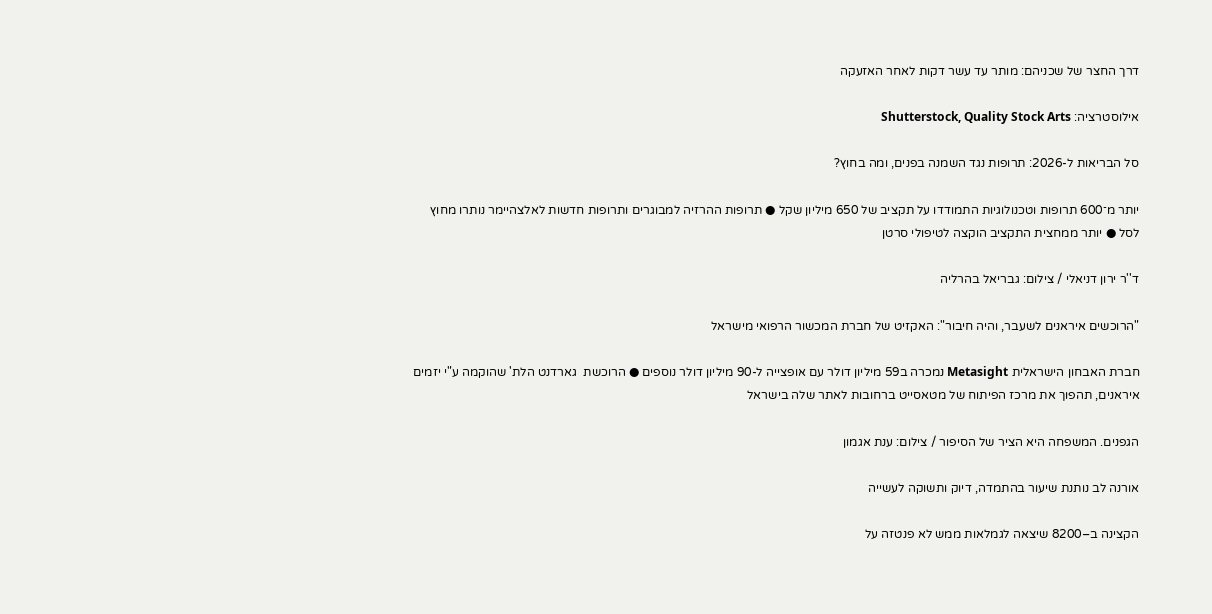דרך החצר של שכניהם: מותר עד עשר דקות לאחר האזעקה

אילוסטרציה: Shutterstock, Quality Stock Arts

סל הבריאות ל-2026: תרופות נגד השמנה בפנים, ומה בחוץ?

יותר מ־600 תרופות וטכנולוגיות התמודדו על תקציב של 650 מיליון שקל ● תרופות ההרזיה למבוגרים ותרופות חדשות לאלצהיימר נותרו מחוץ לסל ● יותר ממחצית התקציב הוקצה לטיפולי סרטן

ד''ר ירון דניאלי / צילום: גבריאל בהרליה

"הרוכשים איראנים לשעבר, והיה חיבור": האקזיט של חברת המכשור הרפואי מישראל

חברת האבחון הישראלית Metasight נמכרה ב59 מיליון דולר עם אופצייה ל-90 מיליון דולר נוספים ● הרוכשת  גארדנט הלת' שהוקמה ע"י יזמים איראנים, תהפוך את מרכז הפיתוח של מטאסייט ברחובות לאתר שלה בישראל

הגפנים. המשפחה היא הציר של הסיפור / צילום: ענת אגמון

אורנה לב נותנת שיעור בהתמדה, דיוק ותשוקה לעשייה

הקצינה ב–8200 שיצאה לגמלאות ממש לא פנטזה על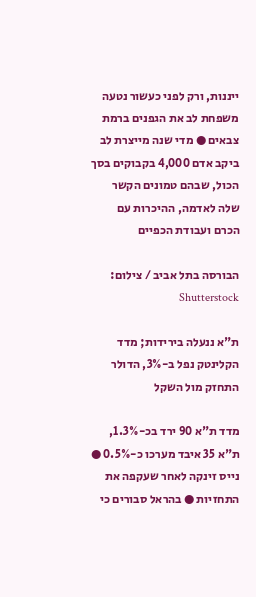ייננות, ורק לפני כעשור נטעה משפחת לב את הגפנים ברמת צבאים ● מדי שנה מייצרת לב ביקב אדם 4,000 בקבוקים בסך הכול, שבהם טמונים הקשר שלה לאדמה, ההיכרות עם הכרם ועבודת הכפיים

הבורסה בתל אביב / צילום: Shutterstock

ת"א ננעלה בירידות; מדד הקלינטק נפל ב-3%, הדולר התחזק מול השקל

מדד ת"א 90 ירד בכ-1.3%, ת"א 35 איבד מערכו כ-0.5% ● נייס זינקה לאחר שעקפה את התחזיות ● בהראל סבורים כי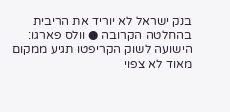בנק ישראל לא יוריד את הריבית בהחלטה הקרובה ● וולס פארגו: הישועה לשוק הקריפטו תגיע ממקום מאוד לא צפוי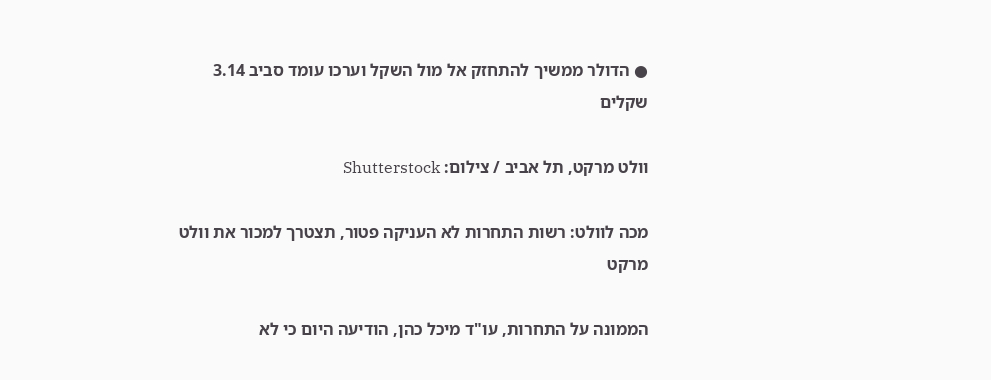● הדולר ממשיך להתחזק אל מול השקל וערכו עומד סביב 3.14 שקלים

וולט מרקט, תל אביב / צילום: Shutterstock

מכה לוולט: רשות התחרות לא העניקה פטור, תצטרך למכור את וולט מרקט

הממונה על התחרות, עו"ד מיכל כהן, הודיעה היום כי לא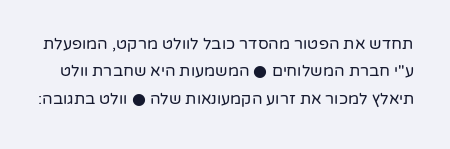תחדש את הפטור מהסדר כובל לוולט מרקט, המופעלת ע"י חברת המשלוחים ● המשמעות היא שחברת וולט תיאלץ למכור את זרוע הקמעונאות שלה ● וולט בתגובה: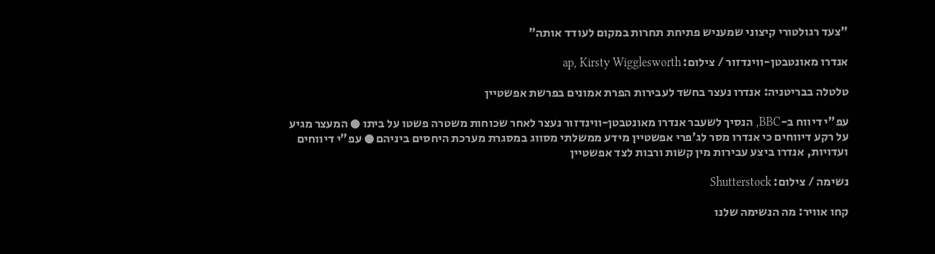"צעד רגולטורי קיצוני שמעניש פתיחת תחרות במקום לעודד אותה"

אנדרו מאונטבטן-ווינדזור / צילום: ap, Kirsty Wigglesworth

טלטלה בבריטניה: אנדרו נעצר בחשד לעבירות הפרת אמונים בפרשת אפשטיין

עפ"י דיווח ב-BBC, הנסיך לשעבר אנדרו מאונטבטן-ווינדזור נעצר לאחר שכוחות משטרה פשטו על ביתו ● המעצר מגיע על רקע דיווחים כי אנדרו מסר לג'פרי אפשטיין מידע ממשלתי מסווג במסגרת מערכת היחסים ביניהם ● עפ"י דיווחים ועדויות, אנדרו ביצע עבירות מין קשות ורבות לצד אפשטיין

נשימה / צילום: Shutterstock

קחו אוויר: מה הנשימה שלנו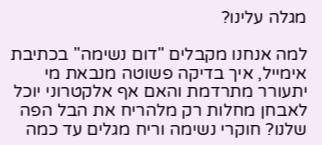מגלה עלינו?

למה אנחנו מקבלים "דום נשימה" בכתיבת אימייל, איך בדיקה פשוטה מנבאת מי יתעורר מתרדמת והאם אף אלקטרוני יוכל לאבחן מחלות רק מלהריח את הבל הפה שלנו? חוקרי נשימה וריח מגלים עד כמה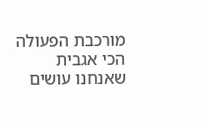מורכבת הפעולה הכי אגבית שאנחנו עושים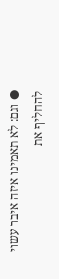● וגם: לא תאמינו איזה איבר עשוי להחליף את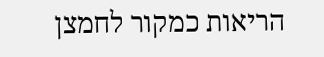הריאות כמקור לחמצן